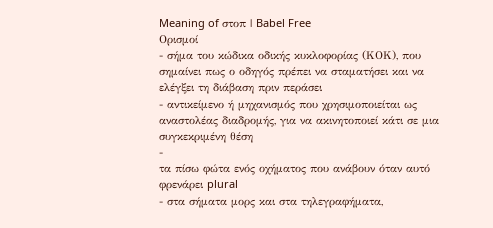Meaning of στοπ | Babel Free
Ορισμοί
- σήμα του κώδικα οδικής κυκλοφορίας (ΚΟΚ), που σημαίνει πως ο οδηγός πρέπει να σταματήσει και να ελέγξει τη διάβαση πριν περάσει
- αντικείμενο ή μηχανισμός που χρησιμοποιείται ως αναστολέας διαδρομής, για να ακινητοποιεί κάτι σε μια συγκεκριμένη θέση
-
τα πίσω φώτα ενός οχήματος που ανάβουν όταν αυτό φρενάρει plural
- στα σήματα μορς και στα τηλεγραφήματα,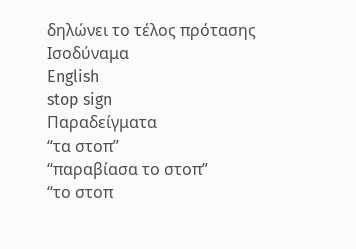δηλώνει το τέλος πρότασης
Ισοδύναμα
English
stop sign
Παραδείγματα
“τα στοπ”
“παραβίασα το στοπ”
“το στοπ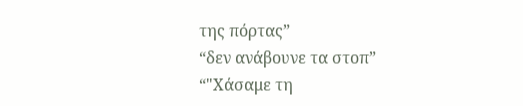της πόρτας”
“δεν ανάβουνε τα στοπ”
“"Χάσαμε τη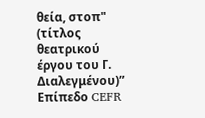θεία, στοπ" (τίτλος θεατρικού έργου του Γ. Διαλεγμένου)”
Επίπεδο CEFR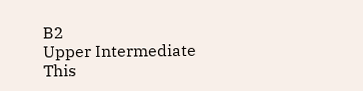B2
Upper Intermediate
This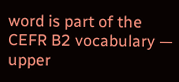word is part of the CEFR B2 vocabulary — upper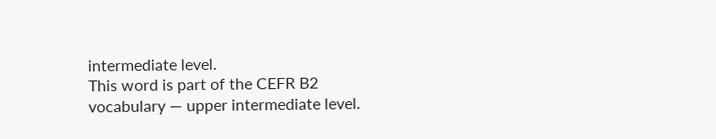intermediate level.
This word is part of the CEFR B2 vocabulary — upper intermediate level.